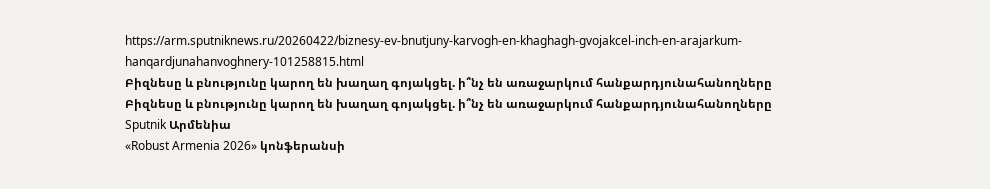https://arm.sputniknews.ru/20260422/biznesy-ev-bnutjuny-karvogh-en-khaghagh-gvojakcel-inch-en-arajarkum-hanqardjunahanvoghnery-101258815.html
Բիզնեսը և բնությունը կարող են խաղաղ գոյակցել. ի՞նչ են առաջարկում հանքարդյունահանողները
Բիզնեսը և բնությունը կարող են խաղաղ գոյակցել. ի՞նչ են առաջարկում հանքարդյունահանողները
Sputnik Արմենիա
«Robust Armenia 2026» կոնֆերանսի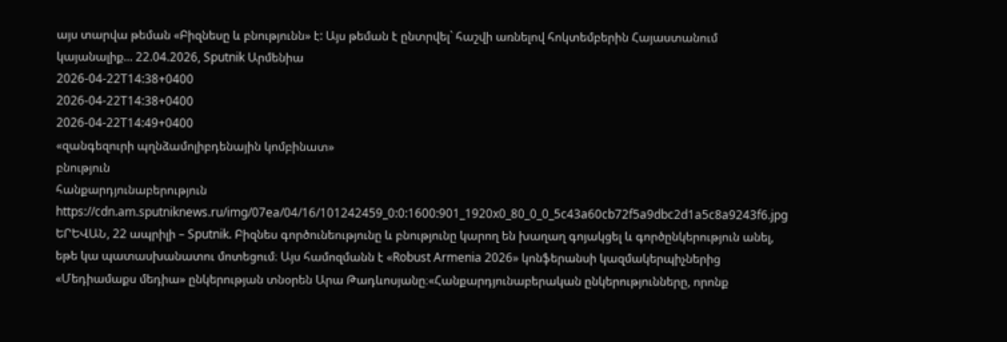այս տարվա թեման «Բիզնեսը և բնությունն» է: Այս թեման է ընտրվել` հաշվի առնելով հոկտեմբերին Հայաստանում կայանալիք... 22.04.2026, Sputnik Արմենիա
2026-04-22T14:38+0400
2026-04-22T14:38+0400
2026-04-22T14:49+0400
«զանգեզուրի պղնձամոլիբդենային կոմբինատ»
բնություն
հանքարդյունաբերություն
https://cdn.am.sputniknews.ru/img/07ea/04/16/101242459_0:0:1600:901_1920x0_80_0_0_5c43a60cb72f5a9dbc2d1a5c8a9243f6.jpg
ԵՐԵՎԱՆ, 22 ապրիլի – Sputnik. Բիզնես գործունեությունը և բնությունը կարող են խաղաղ գոյակցել և գործընկերություն անել, եթե կա պատասխանատու մոտեցում։ Այս համոզմանն է «Robust Armenia 2026» կոնֆերանսի կազմակերպիչներից «Մեդիամաքս մեդիա» ընկերության տնօրեն Արա Թադևոսյանը։«Հանքարդյունաբերական ընկերությունները, որոնք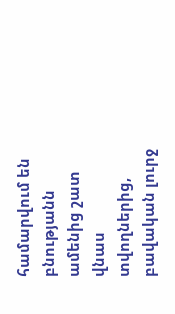համարվում են բնությանն ամենից շատ վնաս տվողներից, բավական լուրջ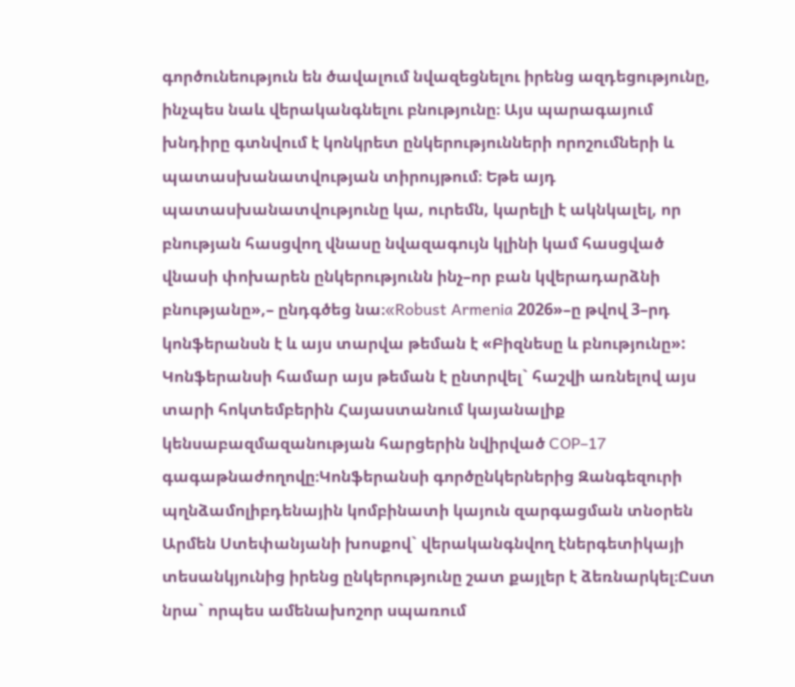գործունեություն են ծավալում նվազեցնելու իրենց ազդեցությունը, ինչպես նաև վերականգնելու բնությունը։ Այս պարագայում խնդիրը գտնվում է կոնկրետ ընկերությունների որոշումների և պատասխանատվության տիրույթում։ Եթե այդ պատասխանատվությունը կա, ուրեմն, կարելի է ակնկալել, որ բնության հասցվող վնասը նվազագույն կլինի կամ հասցված վնասի փոխարեն ընկերությունն ինչ–որ բան կվերադարձնի բնությանը»,– ընդգծեց նա։«Robust Armenia 2026»–ը թվով 3–րդ կոնֆերանսն է և այս տարվա թեման է «Բիզնեսը և բնությունը»: Կոնֆերանսի համար այս թեման է ընտրվել` հաշվի առնելով այս տարի հոկտեմբերին Հայաստանում կայանալիք կենսաբազմազանության հարցերին նվիրված COP–17 գագաթնաժողովը։Կոնֆերանսի գործընկերներից Զանգեզուրի պղնձամոլիբդենային կոմբինատի կայուն զարգացման տնօրեն Արմեն Ստեփանյանի խոսքով` վերականգնվող էներգետիկայի տեսանկյունից իրենց ընկերությունը շատ քայլեր է ձեռնարկել։Ըստ նրա` որպես ամենախոշոր սպառում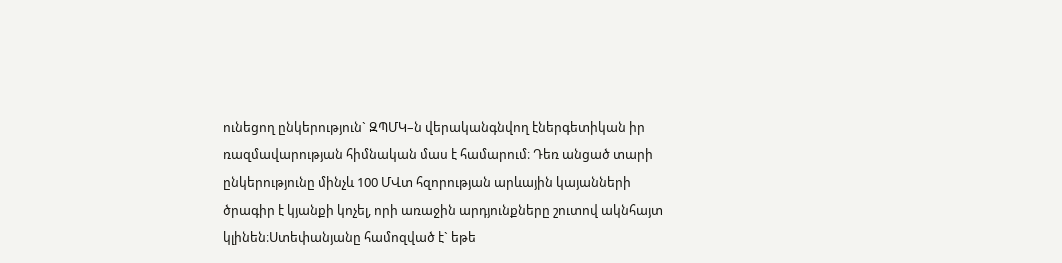ունեցող ընկերություն` ԶՊՄԿ–ն վերականգնվող էներգետիկան իր ռազմավարության հիմնական մաս է համարում։ Դեռ անցած տարի ընկերությունը մինչև 100 ՄՎտ հզորության արևային կայանների ծրագիր է կյանքի կոչել, որի առաջին արդյունքները շուտով ակնհայտ կլինեն։Ստեփանյանը համոզված է` եթե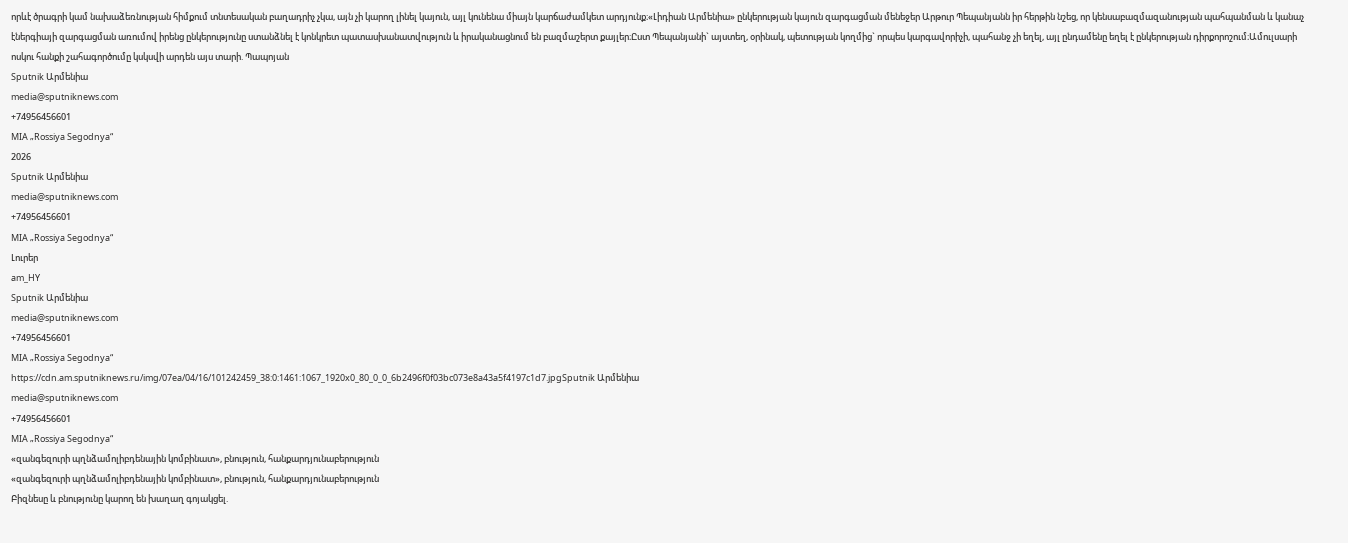որևէ ծրագրի կամ նախաձեռնության հիմքում տնտեսական բաղադրիչ չկա, այն չի կարող լինել կայուն, այլ կունենա միայն կարճաժամկետ արդյունք։«Լիդիան Արմենիա» ընկերության կայուն զարգացման մենեջեր Արթուր Պեպանյանն իր հերթին նշեց, որ կենսաբազմազանության պահպանման և կանաչ էներգիայի զարգացման առումով իրենց ընկերությունը ստանձնել է կոնկրետ պատասխանատվություն և իրականացնում են բազմաշերտ քայլեր։Ըստ Պեպանյանի` այստեղ, օրինակ, պետության կողմից` որպես կարգավորիչի, պահանջ չի եղել, այլ ընդամենը եղել է ընկերության դիրքորոշում։Ամուլսարի ոսկու հանքի շահագործումը կսկսվի արդեն այս տարի. Պապոյան
Sputnik Արմենիա
media@sputniknews.com
+74956456601
MIA „Rossiya Segodnya“
2026
Sputnik Արմենիա
media@sputniknews.com
+74956456601
MIA „Rossiya Segodnya“
Լուրեր
am_HY
Sputnik Արմենիա
media@sputniknews.com
+74956456601
MIA „Rossiya Segodnya“
https://cdn.am.sputniknews.ru/img/07ea/04/16/101242459_38:0:1461:1067_1920x0_80_0_0_6b2496f0f03bc073e8a43a5f4197c1d7.jpgSputnik Արմենիա
media@sputniknews.com
+74956456601
MIA „Rossiya Segodnya“
«զանգեզուրի պղնձամոլիբդենային կոմբինատ», բնություն, հանքարդյունաբերություն
«զանգեզուրի պղնձամոլիբդենային կոմբինատ», բնություն, հանքարդյունաբերություն
Բիզնեսը և բնությունը կարող են խաղաղ գոյակցել.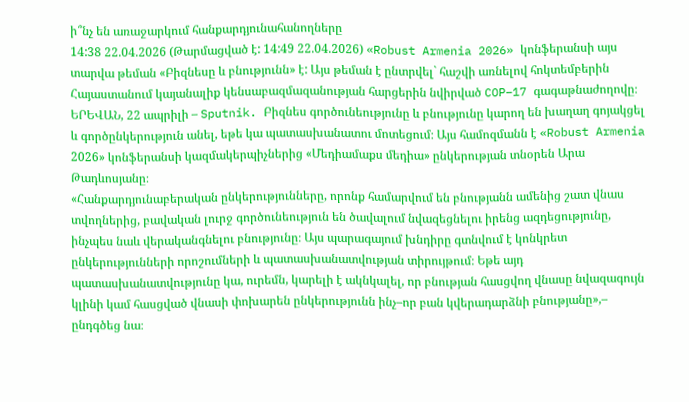ի՞նչ են առաջարկում հանքարդյունահանողները
14:38 22.04.2026 (Թարմացված է: 14:49 22.04.2026) «Robust Armenia 2026» կոնֆերանսի այս տարվա թեման «Բիզնեսը և բնությունն» է: Այս թեման է ընտրվել` հաշվի առնելով հոկտեմբերին Հայաստանում կայանալիք կենսաբազմազանության հարցերին նվիրված COP–17 գագաթնաժողովը։
ԵՐԵՎԱՆ, 22 ապրիլի – Sputnik. Բիզնես գործունեությունը և բնությունը կարող են խաղաղ գոյակցել և գործընկերություն անել, եթե կա պատասխանատու մոտեցում։ Այս համոզմանն է «Robust Armenia 2026» կոնֆերանսի կազմակերպիչներից «Մեդիամաքս մեդիա» ընկերության տնօրեն Արա Թադևոսյանը։
«Հանքարդյունաբերական ընկերությունները, որոնք համարվում են բնությանն ամենից շատ վնաս տվողներից, բավական լուրջ գործունեություն են ծավալում նվազեցնելու իրենց ազդեցությունը, ինչպես նաև վերականգնելու բնությունը։ Այս պարագայում խնդիրը գտնվում է կոնկրետ ընկերությունների որոշումների և պատասխանատվության տիրույթում։ Եթե այդ պատասխանատվությունը կա, ուրեմն, կարելի է ակնկալել, որ բնության հասցվող վնասը նվազագույն կլինի կամ հասցված վնասի փոխարեն ընկերությունն ինչ–որ բան կվերադարձնի բնությանը»,– ընդգծեց նա։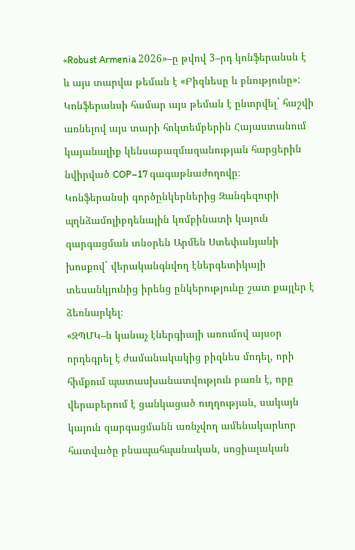«Robust Armenia 2026»–ը թվով 3–րդ կոնֆերանսն է և այս տարվա թեման է «Բիզնեսը և բնությունը»: Կոնֆերանսի համար այս թեման է ընտրվել` հաշվի առնելով այս տարի հոկտեմբերին Հայաստանում կայանալիք կենսաբազմազանության հարցերին նվիրված COP–17 գագաթնաժողովը։
Կոնֆերանսի գործընկերներից Զանգեզուրի պղնձամոլիբդենային կոմբինատի կայուն զարգացման տնօրեն Արմեն Ստեփանյանի խոսքով` վերականգնվող էներգետիկայի տեսանկյունից իրենց ընկերությունը շատ քայլեր է ձեռնարկել։
«ԶՊՄԿ–ն կանաչ էներգիայի առումով այսօր որդեգրել է ժամանակակից բիզնես մոդել, որի հիմքում պատասխանատվություն բառն է, որը վերաբերում է ցանկացած ուղղության, սակայն կայուն զարգացմանն առնչվող ամենակարևոր հատվածը բնապահպանական, սոցիալական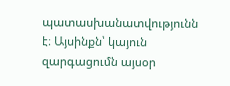պատասխանատվությունն է։ Այսինքն՝ կայուն զարգացումն այսօր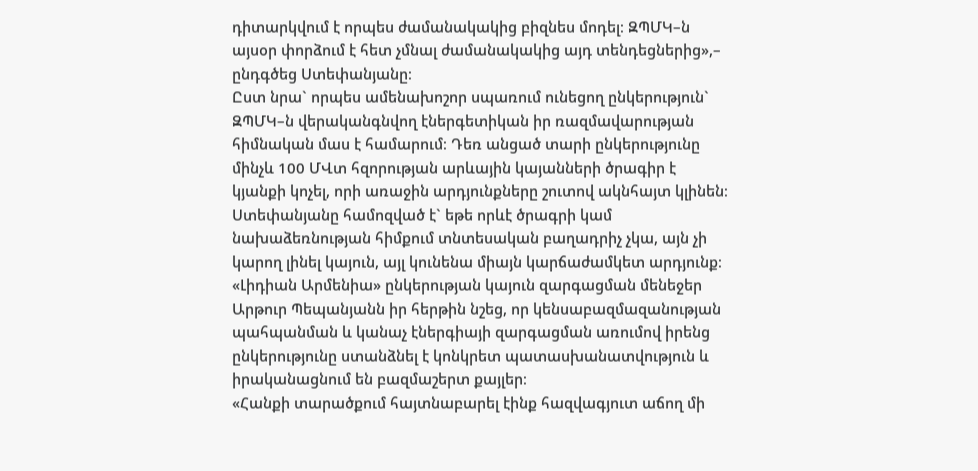դիտարկվում է որպես ժամանակակից բիզնես մոդել։ ԶՊՄԿ–ն այսօր փորձում է հետ չմնալ ժամանակակից այդ տենդեցներից»,– ընդգծեց Ստեփանյանը։
Ըստ նրա` որպես ամենախոշոր սպառում ունեցող ընկերություն` ԶՊՄԿ–ն վերականգնվող էներգետիկան իր ռազմավարության հիմնական մաս է համարում։ Դեռ անցած տարի ընկերությունը մինչև 100 ՄՎտ հզորության արևային կայանների ծրագիր է կյանքի կոչել, որի առաջին արդյունքները շուտով ակնհայտ կլինեն։
Ստեփանյանը համոզված է` եթե որևէ ծրագրի կամ նախաձեռնության հիմքում տնտեսական բաղադրիչ չկա, այն չի կարող լինել կայուն, այլ կունենա միայն կարճաժամկետ արդյունք։
«Լիդիան Արմենիա» ընկերության կայուն զարգացման մենեջեր Արթուր Պեպանյանն իր հերթին նշեց, որ կենսաբազմազանության պահպանման և կանաչ էներգիայի զարգացման առումով իրենց ընկերությունը ստանձնել է կոնկրետ պատասխանատվություն և իրականացնում են բազմաշերտ քայլեր։
«Հանքի տարածքում հայտնաբարել էինք հազվագյուտ աճող մի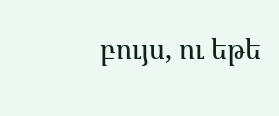բույս, ու եթե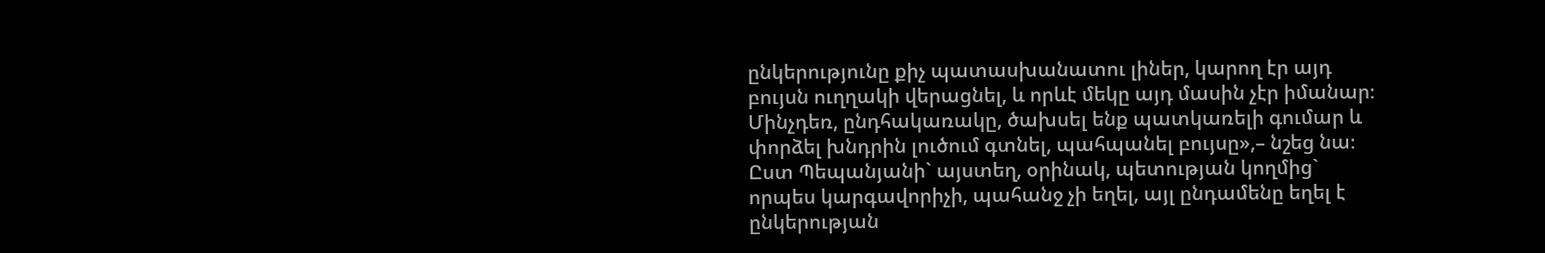ընկերությունը քիչ պատասխանատու լիներ, կարող էր այդ բույսն ուղղակի վերացնել, և որևէ մեկը այդ մասին չէր իմանար։ Մինչդեռ, ընդհակառակը, ծախսել ենք պատկառելի գումար և փորձել խնդրին լուծում գտնել, պահպանել բույսը»,– նշեց նա։
Ըստ Պեպանյանի` այստեղ, օրինակ, պետության կողմից` որպես կարգավորիչի, պահանջ չի եղել, այլ ընդամենը եղել է ընկերության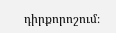դիրքորոշում։